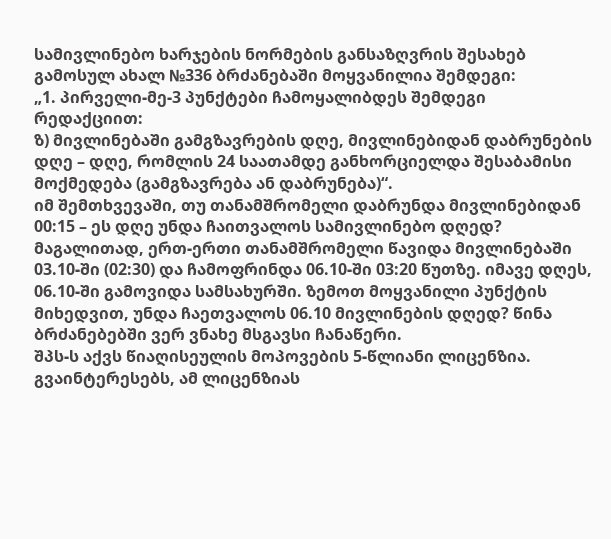სამივლინებო ხარჯების ნორმების განსაზღვრის შესახებ გამოსულ ახალ №336 ბრძანებაში მოყვანილია შემდეგი:
„1. პირველი-მე-3 პუნქტები ჩამოყალიბდეს შემდეგი რედაქციით:
ზ) მივლინებაში გამგზავრების დღე, მივლინებიდან დაბრუნების დღე – დღე, რომლის 24 საათამდე განხორციელდა შესაბამისი მოქმედება (გამგზავრება ან დაბრუნება)“.
იმ შემთხვევაში, თუ თანამშრომელი დაბრუნდა მივლინებიდან 00:15 – ეს დღე უნდა ჩაითვალოს სამივლინებო დღედ?
მაგალითად, ერთ-ერთი თანამშრომელი წავიდა მივლინებაში 03.10-ში (02:30) და ჩამოფრინდა 06.10-ში 03:20 წუთზე. იმავე დღეს, 06.10-ში გამოვიდა სამსახურში. ზემოთ მოყვანილი პუნქტის მიხედვით, უნდა ჩაეთვალოს 06.10 მივლინების დღედ? წინა ბრძანებებში ვერ ვნახე მსგავსი ჩანაწერი.
შპს-ს აქვს წიაღისეულის მოპოვების 5-წლიანი ლიცენზია.
გვაინტერესებს, ამ ლიცენზიას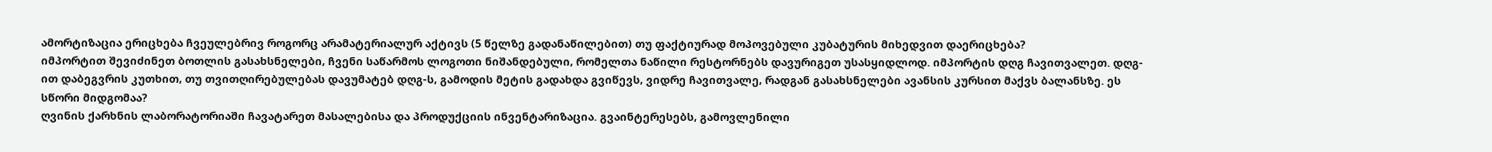ამორტიზაცია ერიცხება ჩვეულებრივ როგორც არამატერიალურ აქტივს (5 წელზე გადანაწილებით) თუ ფაქტიურად მოპოვებული კუბატურის მიხედვით დაერიცხება?
იმპორტით შევიძინეთ ბოთლის გასახსნელები, ჩვენი საწარმოს ლოგოთი ნიშანდებული, რომელთა ნაწილი რესტორნებს დავურიგეთ უსასყიდლოდ. იმპორტის დღგ ჩავითვალეთ. დღგ-ით დაბეგვრის კუთხით, თუ თვითღირებულებას დავუმატებ დღგ-ს, გამოდის მეტის გადახდა გვიწევს, ვიდრე ჩავითვალე, რადგან გასახსნელები ავანსის კურსით მაქვს ბალანსზე. ეს სწორი მიდგომაა?
ღვინის ქარხნის ლაბორატორიაში ჩავატარეთ მასალებისა და პროდუქციის ინვენტარიზაცია. გვაინტერესებს, გამოვლენილი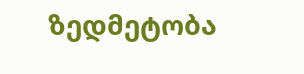ზედმეტობა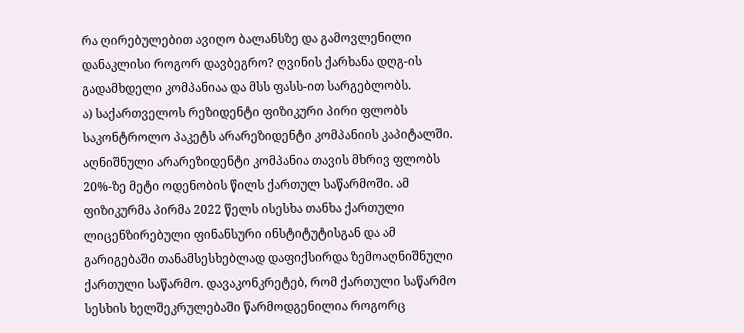რა ღირებულებით ავიღო ბალანსზე და გამოვლენილი დანაკლისი როგორ დავბეგრო? ღვინის ქარხანა დღგ-ის გადამხდელი კომპანიაა და მსს ფასს-ით სარგებლობს.
ა) საქართველოს რეზიდენტი ფიზიკური პირი ფლობს საკონტროლო პაკეტს არარეზიდენტი კომპანიის კაპიტალში. აღნიშნული არარეზიდენტი კომპანია თავის მხრივ ფლობს 20%-ზე მეტი ოდენობის წილს ქართულ საწარმოში. ამ ფიზიკურმა პირმა 2022 წელს ისესხა თანხა ქართული ლიცენზირებული ფინანსური ინსტიტუტისგან და ამ გარიგებაში თანამსესხებლად დაფიქსირდა ზემოაღნიშნული ქართული საწარმო. დავაკონკრეტებ, რომ ქართული საწარმო სესხის ხელშეკრულებაში წარმოდგენილია როგორც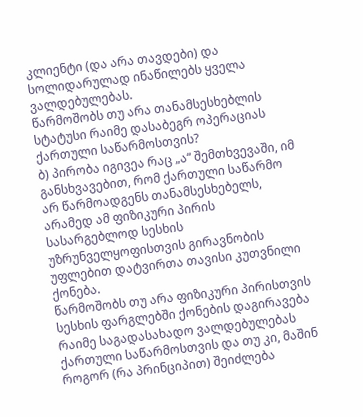კლიენტი (და არა თავდები) და სოლიდარულად ინაწილებს ყველა ვალდებულებას.
წარმოშობს თუ არა თანამსესხებლის სტატუსი რაიმე დასაბეგრ ოპერაციას ქართული საწარმოსთვის?
ბ) პირობა იგივეა რაც „ა“ შემთხვევაში, იმ განსხვავებით, რომ ქართული საწარმო არ წარმოადგენს თანამსესხებელს, არამედ ამ ფიზიკური პირის სასარგებლოდ სესხის უზრუნველყოფისთვის გირავნობის უფლებით დატვირთა თავისი კუთვნილი ქონება.
წარმოშობს თუ არა ფიზიკური პირისთვის სესხის ფარგლებში ქონების დაგირავება რაიმე საგადასახადო ვალდებულებას ქართული საწარმოსთვის და თუ კი, მაშინ როგორ (რა პრინციპით) შეიძლება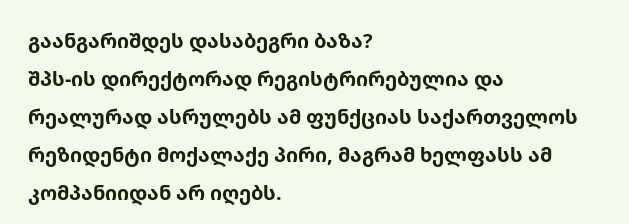გაანგარიშდეს დასაბეგრი ბაზა?
შპს-ის დირექტორად რეგისტრირებულია და რეალურად ასრულებს ამ ფუნქციას საქართველოს რეზიდენტი მოქალაქე პირი, მაგრამ ხელფასს ამ კომპანიიდან არ იღებს.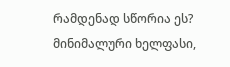რამდენად სწორია ეს? მინიმალური ხელფასი,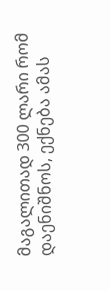მაგალითად 300 ლარი რომ დაენიშნოს, ექნება ამას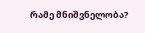რამე მნიშვნელობა?